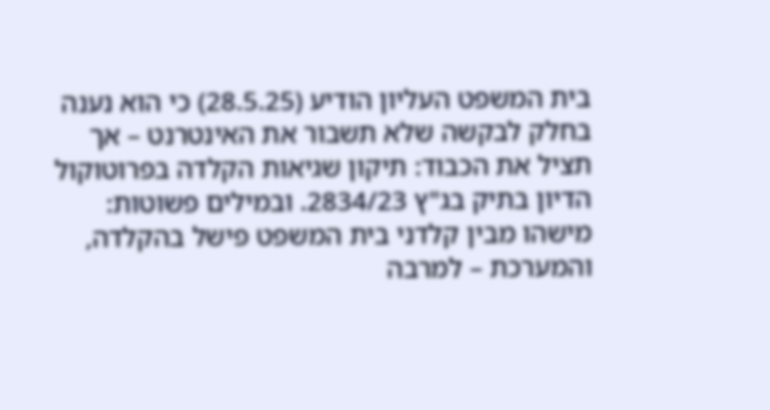בית המשפט העליון הודיע (28.5.25) כי הוא נענה בחלק לבקשה שלא תשבור את האינטרנט – אך תציל את הכבוד: תיקון שגיאות הקלדה בפרוטוקול הדיון בתיק בג"ץ 2834/23. ובמילים פשוטות: מישהו מבין קלדני בית המשפט פישל בהקלדה, והמערכת – למרבה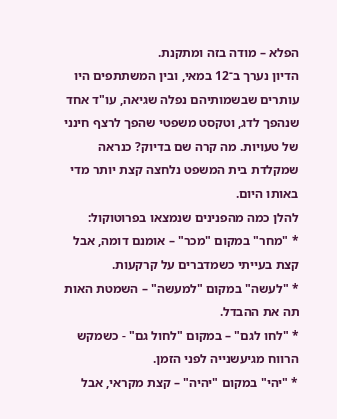הפלא – מודה בזה ומתקנת.
הדיון נערך ב־12 במאי, ובין המשתתפים היו עותרים שבשמותיהם נפלה שגיאה, עו"ד אחד שנהפך לדג, וטקסט משפטי שהפך לרצף חינני של טעויות. מה קרה שם בדיוק? כנראה שמקלדת בית המשפט נלחצה קצת יותר מדי באותו היום.
להלן כמה מהפנינים שנמצאו בפרוטוקול:
* "מחר" במקום "מכר" – אומנם דומה, אבל קצת בעייתי כשמדברים על קרקעות.
* "לעשה" במקום "למעשה" – השמטת האות תה את ההבדל.
* "לחו לגם" – במקום "לחול גם" - כשמקש הרווח מגיעשנייה לפני הזמן.
* "יהי" במקום "יהיה" – קצת מקראי, אבל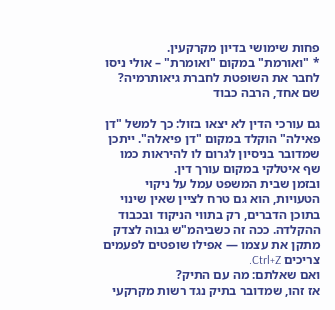פחות שימושי בדיון מקרקעין.
* "ואורמת" במקום "ואומרת" – אולי ניסו לחבר את השופטת לחברת גיאותרמיה?
שם אחד, הרבה כבוד

גם עורכי הדין לא יצאו בזול: כך למשל "דן פאילה" הוקלד במקום "דן פיאלה". ייתכן שמדובר בניסיון לגרום לו להיראות כמו שף איטלקי במקום עורך דין.
ובזמן שבית המשפט עמל על ניקוי הטעויות, הוא גם טרח לציין שאין שינוי בתוכן הדברים, רק בתווי הניקוד ובכבוד ההקלדה. ככה זה כשביהמ"ש גבוה לצדק מתקן את עצמו — אפילו שופטים לפעמים צריכים Ctrl+Z.
ואם שאלתם: מה עם התיק?
אז זהו, שמדובר בתיק נגד רשות מקרקעי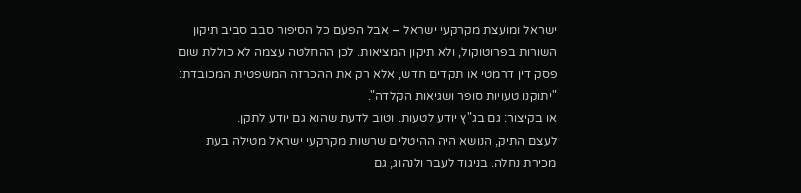ישראל ומועצת מקרקעי ישראל – אבל הפעם כל הסיפור סבב סביב תיקון השורות בפרוטוקול, ולא תיקון המציאות. לכן ההחלטה עצמה לא כוללת שום פסק דין דרמטי או תקדים חדש, אלא רק את ההכרזה המשפטית המכובדת: "יתוקנו טעויות סופר ושגיאות הקלדה".
או בקיצור: גם בג"ץ יודע לטעות. וטוב לדעת שהוא גם יודע לתקן.
לעצם התיק, הנושא היה ההיטלים שרשות מקרקעי ישראל מטילה בעת מכירת נחלה. בניגוד לעבר ולנהוג, גם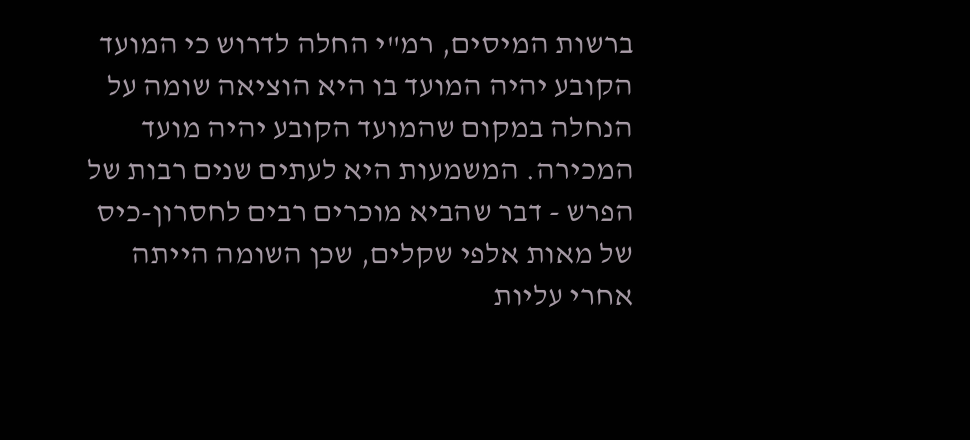ברשות המיסים, רמ"י החלה לדרוש כי המועד הקובע יהיה המועד בו היא הוציאה שומה על הנחלה במקום שהמועד הקובע יהיה מועד המכירה. המשמעות היא לעתים שנים רבות של הפרש - דבר שהביא מוכרים רבים לחסרון-כיס של מאות אלפי שקלים, שכן השומה הייתה אחרי עליות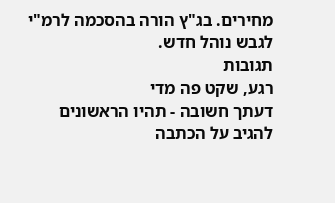מחירים. בג"ץ הורה בהסכמה לרמ"י לגבש נוהל חדש.
תגובות
רגע, שקט פה מדי
דעתך חשובה - תהיו הראשונים להגיב על הכתבה